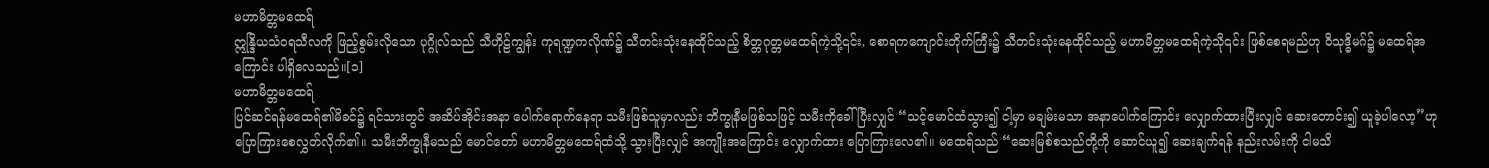မဟာမိတ္တမထေရ်
ဣန္ဒြိယသံဝရသီလကို ဖြည့်စွမ်းလိုသော ပုဂ္ဂိုလ်သည် သီဟိုဠ်ကျွန်း ကုရဏ္ဍကလိုဏ်၌ သီတင်းသုံးနေထိုင်သည့် စိတ္တဂုတ္တမထေရ်ကဲ့သို့၎င်း, စောရကကျောင်းတိုက်ကြီး၌ သီတင်းသုံးနေထိုင်သည့် မဟာမိတ္တမထေရ်ကဲ့သို၎င်း ဖြစ်စေရမည်ဟု ဝိသုဒ္ဓိမဂ်၌ မထေရ်အကြောင်း ပါရှိလေသည်။[၁]
မဟာမိတ္တမထေရ်
ပြင်ဆင်ရန်မထေရ်၏မိခင်၌ ရင်သားတွင် အဆိပ်အိုင်းအနာ ပေါက်ရောက်နေရာ သမီးဖြစ်သူမှာလည်း ဘိက္ခုနီမဖြစ်သဖြင့် သမီးကိုခေါ်ပြီးလျှင် “သင့်မောင်ထံသွား၍ ငါ့မှာ မချမ်းမသာ အနာပေါက်ကြောင်း လျှောက်ထားပြီးလျှင် ဆေးတောင်း၍ ယူခဲ့ပါလော့”ဟု ပြောကြားစေလွှတ်လိုက်၏။ သမီးဘိက္ခုနီမသည် မောင်တော် မဟာမိတ္တမထေရ်ထံသို့ သွားပြီးလျှင် အကျိုးအကြောင်း လျှောက်ထား ပြောကြားလေ၏။ မထေရ်သည် “ဆေးမြစ်စသည်တို့ကို ဆောင်ယူ၍ ဆေးချက်ရန် နည်းလမ်းကို ငါမသိ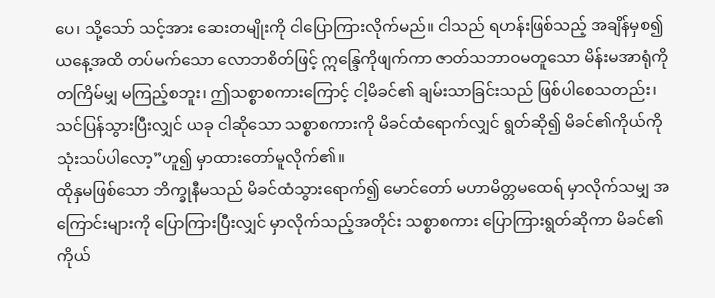ပေ၊ သို့သော် သင့်အား ဆေးတမျိုးကို ငါပြောကြားလိုက်မည်။ ငါသည် ရဟန်းဖြစ်သည့် အချိန်မှစ၍ ယနေ့အထိ တပ်မက်သော လောဘစိတ်ဖြင့် ဣန္ဒြေကိုဖျက်ကာ ဇာတ်သဘာဝမတူသော မိန်းမအာရုံကို တကြိမ်မျှ မကြည့်စဘူး၊ ဤသစ္စာစကားကြောင့် ငါ့မိခင်၏ ချမ်းသာခြင်းသည် ဖြစ်ပါစေသတည်း၊ သင်ပြန်သွားပြီးလျှင် ယခု ငါဆိုသော သစ္စာစကားကို မိခင်ထံရောက်လျှင် ရွတ်ဆို၍ မိခင်၏ကိုယ်ကို သုံးသပ်ပါလော့”ဟူ၍ မှာထားတော်မူလိုက်၏။
ထိုနှမဖြစ်သော ဘိက္ခုနီမသည် မိခင်ထံသွားရောက်၍ မောင်တော် မဟာမိတ္တမထေရ် မှာလိုက်သမျှ အကြောင်းများကို ပြောကြားပြီးလျှင် မှာလိုက်သည့်အတိုင်း သစ္စာစကား ပြောကြားရွတ်ဆိုကာ မိခင်၏ကိုယ်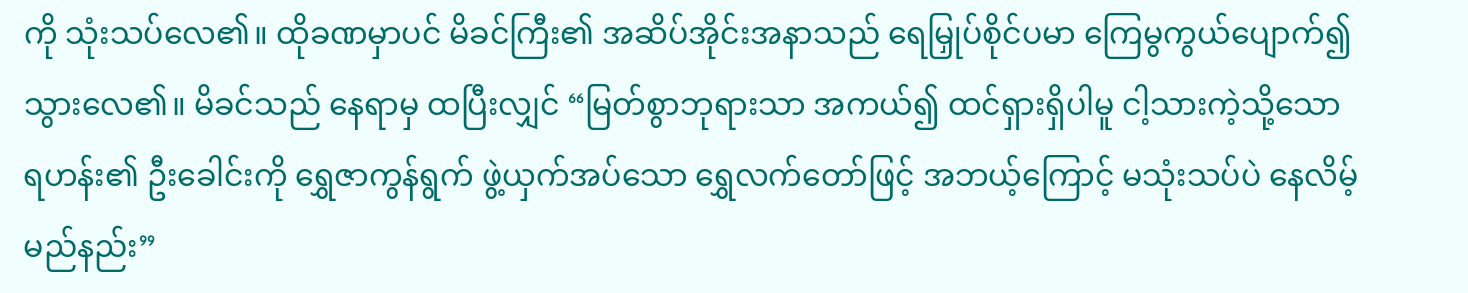ကို သုံးသပ်လေ၏။ ထိုခဏမှာပင် မိခင်ကြီး၏ အဆိပ်အိုင်းအနာသည် ရေမြှုပ်စိုင်ပမာ ကြေမွကွယ်ပျောက်၍ သွားလေ၏။ မိခင်သည် နေရာမှ ထပြီးလျှင် “မြတ်စွာဘုရားသာ အကယ်၍ ထင်ရှားရှိပါမူ ငါ့သားကဲ့သို့သော ရဟန်း၏ ဦးခေါင်းကို ရွှေဇာကွန်ရွက် ဖွဲ့ယှက်အပ်သော ရွှေလက်တော်ဖြင့် အဘယ့်ကြောင့် မသုံးသပ်ပဲ နေလိမ့်မည်နည်း”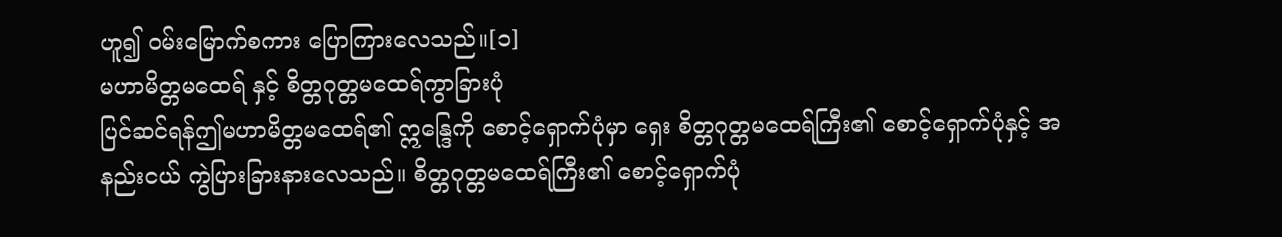ဟူ၍ ဝမ်းမြောက်စကား ပြောကြားလေသည်။[၁]
မဟာမိတ္တမထေရ် နှင့် စိတ္တဂုတ္တမထေရ်ကွာခြားပုံ
ပြင်ဆင်ရန်ဤမဟာမိတ္တမထေရ်၏ ဣန္ဒြေကို စောင့်ရှောက်ပုံမှာ ရှေး စိတ္တဂုတ္တမထေရ်ကြီး၏ စောင့်ရှောက်ပုံနှင့် အနည်းငယ် ကွဲပြားခြားနားလေသည်။ စိတ္တဂုတ္တမထေရ်ကြီး၏ စောင့်ရှောက်ပုံ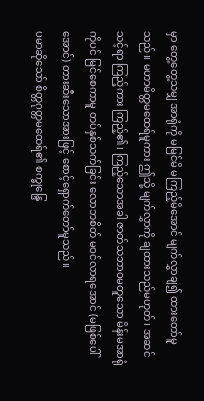မှာ တွေ့တွေ့သမျှ အာရုံကို မမြင်မိ မကြည့်မိအောင် မျက်လွှာချ၍ ထားတော်မူသည်။ မဟာမိတ္တမထေရ်မူကား ဤသို့ မျက်လွှာကို ချထားသည်မဟုတ်၊ အဆင်သင့်ရာ ကြည့်ကား ကြည့်၏၊ ကြည့်သောအခါ ဇာတ်သဘာဝမတူသော မိန်းမအာရုံကိုပင် မြင်စေကာမူ တပ်နှစ်သက်ခြင်း လောဘစိတ် မဝင်လာရအောင် (မဖြစ်ပေါ်အောင်) တားဆီးသောအားဖြင့် စောင့်ရှောက်တော်မူသည်။
ပမာဆိုသော် စိတ္တဂုတ္တမထေရ်၏ စက္ခုန္ဒြေ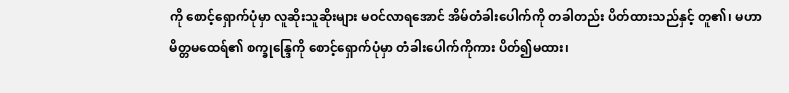ကို စောင့်ရှောက်ပုံမှာ လူဆိုးသူဆိုးများ မဝင်လာရအောင် အိမ်တံခါးပေါက်ကို တခါတည်း ပိတ်ထားသည်နှင့် တူ၏၊ မဟာမိတ္တမထေရ်၏ စက္ခုန္ဒြေကို စောင့်ရှောက်ပုံမှာ တံခါးပေါက်ကိုကား ပိတ်၍မထား၊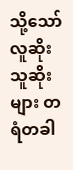သို့သော် လူဆိုးသူဆိုးများ တရံတခါ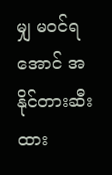မျှ မဝင်ရအောင် အနိုင်တားဆီးထား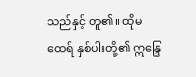သည်နှင့် တူ၏။ ထိုမထေရ် နှစ်ပါးတို့၏ ဣန္ဒြေ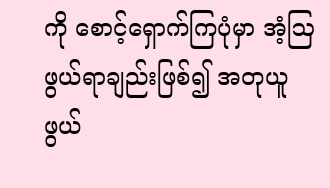ကို စောင့်ရှောက်ကြပုံမှာ အံ့ဩဖွယ်ရာချည်းဖြစ်၍ အတုယူဖွယ်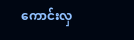ကောင်းလှ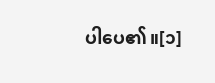ပါပေ၏။[၁]